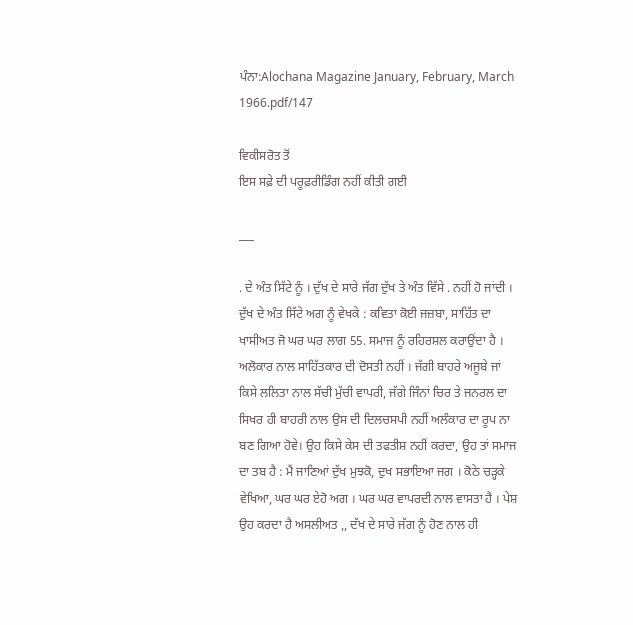ਪੰਨਾ:Alochana Magazine January, February, March 1966.pdf/147

ਵਿਕੀਸਰੋਤ ਤੋਂ
ਇਸ ਸਫ਼ੇ ਦੀ ਪਰੂਫ਼ਰੀਡਿੰਗ ਨਹੀਂ ਕੀਤੀ ਗਈ

___

. ਦੇ ਅੰਤ ਸਿੱਟੇ ਨੂੰ । ਦੁੱਖ ਦੇ ਸਾਰੇ ਜੱਗ ਦੁੱਖ ਤੇ ਅੰਤ ਵਿੱਸੇ . ਨਹੀਂ ਹੋ ਜਾਂਦੀ । ਦੁੱਖ ਦੇ ਅੰਤ ਸਿੱਟੇ ਅਗ ਨੂੰ ਵੇਖਕੇ : ਕਵਿਤਾ ਕੋਈ ਜਜ਼ਬਾ, ਸਾਹਿੱਤ ਦਾ ਖਾਸੀਅਤ ਜੋ ਘਰ ਘਰ ਲਾਗ 55. ਸਮਾਜ ਨੂੰ ਰਹਿਰਸ਼ਲ ਕਰਾਉਂਦਾ ਹੈ । ਅਲੋਕਾਰ ਨਾਲ ਸਾਹਿੱਤਕਾਰ ਦੀ ਦੋਸਤੀ ਨਹੀਂ । ਜੱਗੀ ਬਾਹਰੇ ਅਜੂਬੇ ਜਾਂ ਕਿਸੇ ਲਲਿਤਾ ਨਾਲ ਸੱਚੀ ਮੁੱਚੀ ਵਾਪਰੀ, ਜੱਗੇ ਜਿੰਨਾਂ ਚਿਰ ਤੇ ਜਨਰਲ ਦਾ ਸਿਖਰ ਹੀ ਬਾਹਰੀ ਨਾਲ ਉਸ ਦੀ ਦਿਲਚਸਪੀ ਨਹੀਂ ਅਲੰਕਾਰ ਦਾ ਰੂਪ ਨਾ ਬਣ ਗਿਆ ਹੋਵੇ। ਉਹ ਕਿਸੇ ਕੇਸ ਦੀ ਤਫਤੀਸ਼ ਨਹੀਂ ਕਰਦਾ, ਉਹ ਤਾਂ ਸਮਾਜ ਦਾ ਤਬ ਹੈ : ਮੈਂ ਜਾਣਿਆਂ ਦੁੱਖ ਮੁਝਕੋ, ਦੁਖ ਸਭਾਇਆ ਜਗ । ਕੋਠੇ ਚੜ੍ਹਕੇ ਵੇਖਿਆ, ਘਰ ਘਰ ਏਹੋ ਅਗ । ਘਰ ਘਰ ਵਾਪਰਦੀ ਨਾਲ ਵਾਸਤਾ ਹੈ । ਪੇਸ਼ ਉਹ ਕਰਦਾ ਹੈ ਅਸਲੀਅਤ ,, ਦੱਖ ਦੇ ਸਾਰੇ ਜੱਗ ਨੂੰ ਹੋਣ ਨਾਲ ਹੀ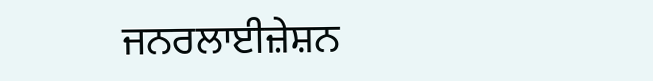ਜਨਰਲਾਈਜ਼ੇਸ਼ਨ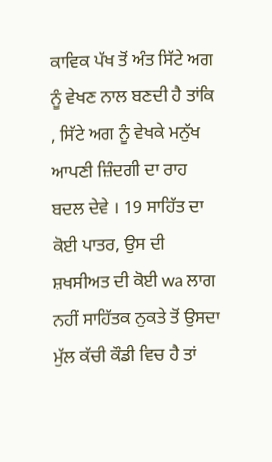ਕਾਵਿਕ ਪੱਖ ਤੋਂ ਅੰਤ ਸਿੱਟੇ ਅਗ ਨੂੰ ਵੇਖਣ ਨਾਲ ਬਣਦੀ ਹੈ ਤਾਂਕਿ , ਸਿੱਟੇ ਅਗ ਨੂੰ ਵੇਖਕੇ ਮਨੁੱਖ ਆਪਣੀ ਜ਼ਿੰਦਗੀ ਦਾ ਰਾਹ ਬਦਲ ਦੇਵੇ । 19 ਸਾਹਿੱਤ ਦਾ ਕੋਈ ਪਾਤਰ, ਉਸ ਦੀ ਸ਼ਖਸੀਅਤ ਦੀ ਕੋਈ wa ਲਾਗ ਨਹੀਂ ਸਾਹਿੱਤਕ ਨੁਕਤੇ ਤੋਂ ਉਸਦਾ ਮੁੱਲ ਕੱਚੀ ਕੌਡੀ ਵਿਚ ਹੈ ਤਾਂ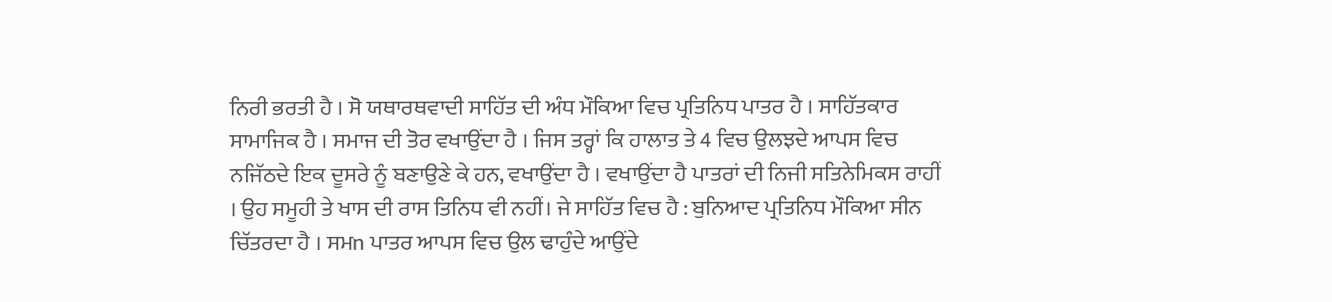ਨਿਰੀ ਭਰਤੀ ਹੈ । ਸੋ ਯਥਾਰਥਵਾਦੀ ਸਾਹਿੱਤ ਦੀ ਅੰਧ ਮੌਕਿਆ ਵਿਚ ਪ੍ਰਤਿਨਿਧ ਪਾਤਰ ਹੈ । ਸਾਹਿੱਤਕਾਰ ਸਾਮਾਜਿਕ ਹੈ । ਸਮਾਜ ਦੀ ਤੋਰ ਵਖਾਉਂਦਾ ਹੈ । ਜਿਸ ਤਰ੍ਹਾਂ ਕਿ ਹਾਲਾਤ ਤੇ 4 ਵਿਚ ਉਲਝਦੇ ਆਪਸ ਵਿਚ ਨਜਿੱਠਦੇ ਇਕ ਦੂਸਰੇ ਨੂੰ ਬਣਾਉਣੇ ਕੇ ਹਨ, ਵਖਾਉਂਦਾ ਹੈ । ਵਖਾਉਂਦਾ ਹੈ ਪਾਤਰਾਂ ਦੀ ਨਿਜੀ ਸਤਿਨੇਮਿਕਸ ਰਾਹੀਂ । ਉਹ ਸਮੂਹੀ ਤੇ ਖਾਸ ਦੀ ਰਾਸ ਤਿਨਿਧ ਵੀ ਨਹੀਂ। ਜੇ ਸਾਹਿੱਤ ਵਿਚ ਹੈ : ਬੁਨਿਆਦ ਪ੍ਰਤਿਨਿਧ ਮੌਕਿਆ ਸੀਨ ਚਿੱਤਰਦਾ ਹੈ । ਸਮn ਪਾਤਰ ਆਪਸ ਵਿਚ ਉਲ ਢਾਹੁੰਦੇ ਆਉਂਦੇ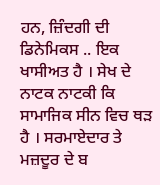ਹਨ, ਜ਼ਿੰਦਗੀ ਦੀ ਡਿਨੇਮਿਕਸ .. ਇਕ ਖਾਸੀਅਤ ਹੈ । ਸੇਖ ਦੇ ਨਾਟਕ ਨਾਟਕੀ ਕਿ ਸਾਮਾਜਿਕ ਸੀਨ ਵਿਚ ਥੜ ਹੈ । ਸਰਮਾਏਦਾਰ ਤੇ ਮਜ਼ਦੂਰ ਦੇ ਬ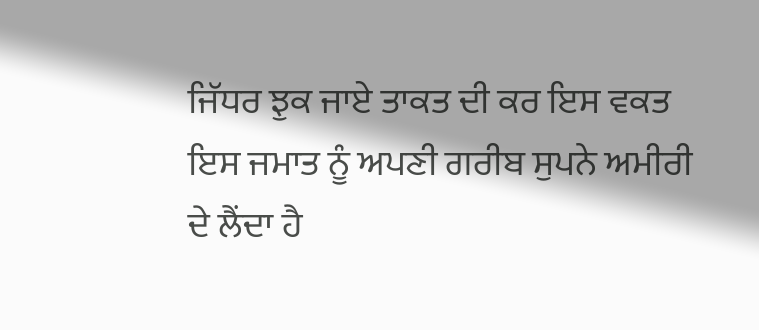ਜਿੱਧਰ ਝੁਕ ਜਾਏ ਤਾਕਤ ਦੀ ਕਰ ਇਸ ਵਕਤ ਇਸ ਜਮਾਤ ਨੂੰ ਅਪਣੀ ਗਰੀਬ ਸੁਪਨੇ ਅਮੀਰੀ ਦੇ ਲੈਂਦਾ ਹੈ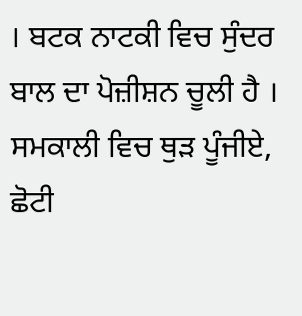। ਬਟਕ ਨਾਟਕੀ ਵਿਚ ਸੁੰਦਰ ਬਾਲ ਦਾ ਪੋਜ਼ੀਸ਼ਨ ਚੂਲੀ ਹੈ । ਸਮਕਾਲੀ ਵਿਚ ਥੁੜ ਪੂੰਜੀਏ, ਛੋਟੀ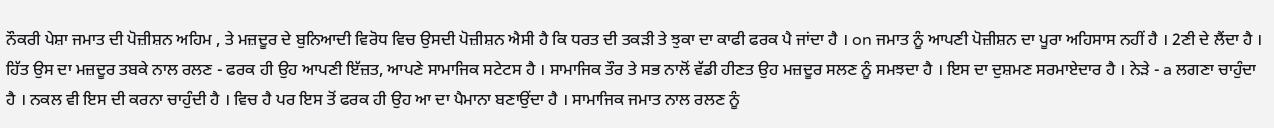ਨੌਕਰੀ ਪੇਸ਼ਾ ਜਮਾਤ ਦੀ ਪੋਜ਼ੀਸ਼ਨ ਅਹਿਮ , ਤੇ ਮਜ਼ਦੂਰ ਦੇ ਬੁਨਿਆਦੀ ਵਿਰੋਧ ਵਿਚ ਉਸਦੀ ਪੋਜ਼ੀਸ਼ਨ ਐਸੀ ਹੈ ਕਿ ਧਰਤ ਦੀ ਤਕੜੀ ਤੇ ਝੁਕਾ ਦਾ ਕਾਫੀ ਫਰਕ ਪੈ ਜਾਂਦਾ ਹੈ । on ਜਮਾਤ ਨੂੰ ਆਪਣੀ ਪੋਜ਼ੀਸ਼ਨ ਦਾ ਪੂਰਾ ਅਹਿਸਾਸ ਨਹੀਂ ਹੈ । 2ਣੀ ਦੇ ਲੈਂਦਾ ਹੈ । ਹਿੱਤ ਉਸ ਦਾ ਮਜ਼ਦੂਰ ਤਬਕੇ ਨਾਲ ਰਲਣ - ਫਰਕ ਹੀ ਉਹ ਆਪਣੀ ਇੱਜ਼ਤ, ਆਪਣੇ ਸਾਮਾਜਿਕ ਸਟੇਟਸ ਹੈ । ਸਾਮਾਜਿਕ ਤੌਰ ਤੇ ਸਭ ਨਾਲੋਂ ਵੱਡੀ ਹੀਣਤ ਉਹ ਮਜ਼ਦੂਰ ਸਲਣ ਨੂੰ ਸਮਝਦਾ ਹੈ । ਇਸ ਦਾ ਦੁਸ਼ਮਣ ਸਰਮਾਏਦਾਰ ਹੈ । ਨੇੜੇ - a ਲਗਣਾ ਚਾਹੁੰਦਾ ਹੈ । ਨਕਲ ਵੀ ਇਸ ਦੀ ਕਰਨਾ ਚਾਹੁੰਦੀ ਹੈ । ਵਿਚ ਹੈ ਪਰ ਇਸ ਤੋਂ ਫਰਕ ਹੀ ਉਹ ਆ ਦਾ ਪੈਮਾਨਾ ਬਣਾਉਂਦਾ ਹੈ । ਸਾਮਾਜਿਕ ਜਮਾਤ ਨਾਲ ਰਲਣ ਨੂੰ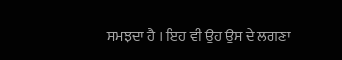ਸਮਝਦਾ ਹੈ । ਇਹ ਵੀ ਉਹ ਉਸ ਦੇ ਲਗਣਾ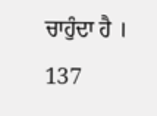ਚਾਹੁੰਦਾ ਹੈ । 137